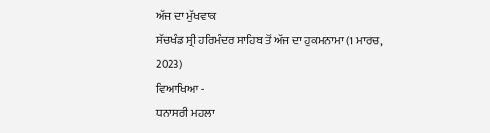ਅੱਜ ਦਾ ਮੁੱਖਵਾਕ
ਸੱਚਖੰਡ ਸ੍ਰੀ ਹਰਿਮੰਦਰ ਸਾਹਿਬ ਤੋਂ ਅੱਜ ਦਾ ਹੁਕਮਨਾਮਾ (1 ਮਾਰਚ, 2023)
ਵਿਆਖਿਆ -
ਧਨਾਸਰੀ ਮਹਲਾ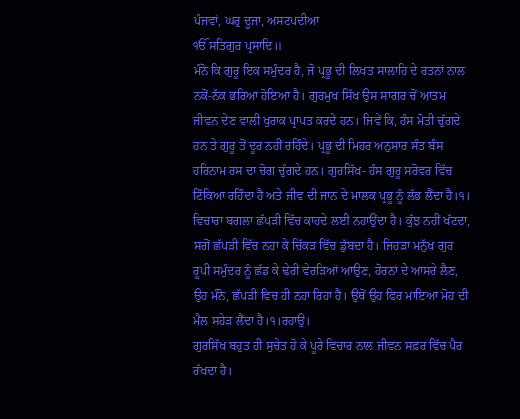ਪੰਜਵਾਂ, ਘਰੁ ਦੂਜਾ, ਅਸਟਪਦੀਆ
ੴ ਸਤਿਗੁਰ ਪ੍ਰਸਾਦਿ॥
ਮੰਨੋ ਕਿ ਗੁਰੂ ਇਕ ਸਮੁੰਦਰ ਹੈ, ਜੋ ਪ੍ਰਭੂ ਦੀ ਲਿਖਤ ਸਾਲਾਹਿ ਦੇ ਰਤਨਾਂ ਨਾਲ ਨਕੋਂ-ਨੱਕ ਭਰਿਆ ਹੋਇਆ ਹੈ। ਗੁਰਮੁਖ ਸਿੱਖ ਉਸ ਸਾਗਰ ਚੋਂ ਆਤਮ ਜੀਵਨ ਦੇਣ ਵਾਲੀ ਖੁਰਾਕ ਪ੍ਰਾਪਤ ਕਰਦੇ ਹਨ। ਜਿਵੇਂ ਕਿ, ਹੰਸ ਮੋਤੀ ਚੁੱਗਦੇ ਹਨ ਤੇ ਗੁਰੂ ਤੋਂ ਦੂਰ ਨਹੀਂ ਰਹਿੰਦੇ। ਪ੍ਰਭੂ ਦੀ ਮਿਹਰ ਅਨੁਸਾਰ ਸੰਤ ਬੰਸ ਹਰਿਨਾਮ ਰਸ ਦਾ ਚੋਗ ਚੁੱਗਦੇ ਹਨ। ਗੁਰਸਿੱਖ- ਹੰਸ ਗੁਰੂ ਸਰੋਵਰ ਵਿੱਚ ਟਿੱਕਿਆ ਰਹਿੰਦਾ ਹੈ ਅਤੇ ਜੀਵ ਦੀ ਜਾਨ ਦੇ ਮਾਲਕ ਪ੍ਰਭੂ ਨੂੰ ਲੱਭ ਲੈਂਦਾ ਹੈ।੧।
ਵਿਚਾਰਾ ਬਗਲਾ ਛੱਪੜੀ ਵਿੱਚ ਕਾਹਦੇ ਲਈ ਨਹਾਉਂਦਾ ਹੈ। ਕੁੱਝ ਨਹੀਂ ਖੱਟਦਾ, ਸਗੋਂ ਛੱਪੜੀ ਵਿੱਚ ਨਹਾ ਕੇ ਚਿੱਕੜ ਵਿੱਚ ਡੁੱਬਦਾ ਹੈ। ਜਿਹੜਾ ਮਨੁੱਖ ਗੁਰ ਰੂਪੀ ਸਮੁੰਦਰ ਨੂੰ ਛੱਡ ਕੇ ਢੇਰੀ ਵੇਰੜਿਆਂ ਆਉਣ, ਹੋਰਨਾਂ ਦੇ ਆਸਰੇ ਲੈਣ, ਉਹ ਮੰਨੋ, ਛੱਪੜੀ ਵਿਚ ਹੀ ਨਹਾ ਰਿਹਾ ਹੈ। ਉਥੋਂ ਉਹ ਫਿਰ ਮਾਇਆ ਮੋਹ ਦੀ ਮੈਲ ਸਹੇੜ ਲੈਂਦਾ ਹੈ।੧।ਰਹਾਉ।
ਗੁਰਸਿੱਖ ਬਹੁਤ ਹੀ ਸੁਚੇਤ ਹੋ ਕੇ ਪੂਰੇ ਵਿਚਾਰ ਨਾਲ ਜੀਵਨ ਸਫ਼ਰ ਵਿੱਚ ਪੈਰ ਰੱਖਦਾ ਹੈ।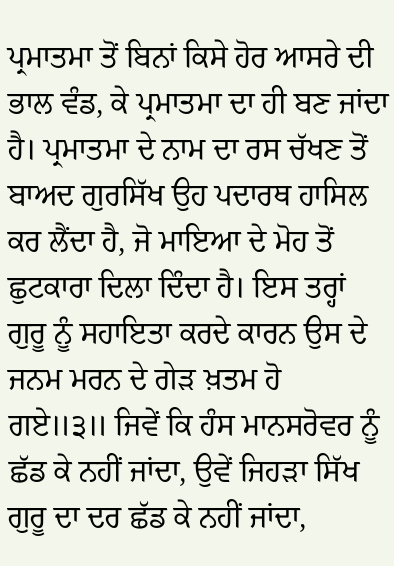ਪ੍ਰਮਾਤਮਾ ਤੋਂ ਬਿਨਾਂ ਕਿਸੇ ਹੋਰ ਆਸਰੇ ਦੀ ਭਾਲ ਵੰਡ, ਕੇ ਪ੍ਰਮਾਤਮਾ ਦਾ ਹੀ ਬਣ ਜਾਂਦਾ ਹੈ। ਪ੍ਰਮਾਤਮਾ ਦੇ ਨਾਮ ਦਾ ਰਸ ਚੱਖਣ ਤੋਂ ਬਾਅਦ ਗੁਰਸਿੱਖ ਉਹ ਪਦਾਰਥ ਹਾਸਿਲ ਕਰ ਲੈਂਦਾ ਹੈ, ਜੋ ਮਾਇਆ ਦੇ ਮੋਹ ਤੋਂ ਛੁਟਕਾਰਾ ਦਿਲਾ ਦਿੰਦਾ ਹੈ। ਇਸ ਤਰ੍ਹਾਂ ਗੁਰੂ ਨੂੰ ਸਹਾਇਤਾ ਕਰਦੇ ਕਾਰਨ ਉਸ ਦੇ ਜਨਮ ਮਰਨ ਦੇ ਗੇੜ ਖ਼ਤਮ ਹੋ ਗਏ॥੩॥ ਜਿਵੇਂ ਕਿ ਹੰਸ ਮਾਨਸਰੋਵਰ ਨੂੰ ਛੱਡ ਕੇ ਨਹੀਂ ਜਾਂਦਾ, ਉਵੇਂ ਜਿਹੜਾ ਸਿੱਖ ਗੁਰੂ ਦਾ ਦਰ ਛੱਡ ਕੇ ਨਹੀਂ ਜਾਂਦਾ,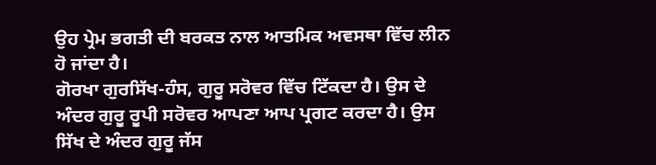ਉਹ ਪ੍ਰੇਮ ਭਗਤੀ ਦੀ ਬਰਕਤ ਨਾਲ ਆਤਮਿਕ ਅਵਸਥਾ ਵਿੱਚ ਲੀਨ ਹੋ ਜਾਂਦਾ ਹੈ।
ਗੋਰਖਾ ਗੁਰਸਿੱਖ-ਹੰਸ, ਗੁਰੂ ਸਰੋਵਰ ਵਿੱਚ ਟਿੱਕਦਾ ਹੈ। ਉਸ ਦੇ ਅੰਦਰ ਗੁਰੂ ਰੂਪੀ ਸਰੋਵਰ ਆਪਣਾ ਆਪ ਪ੍ਰਗਟ ਕਰਦਾ ਹੈ। ਉਸ ਸਿੱਖ ਦੇ ਅੰਦਰ ਗੁਰੂ ਜੱਸ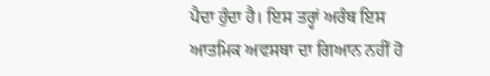ਪੈਦਾ ਹੁੰਦਾ ਹੈ। ਇਸ ਤਰ੍ਹਾਂ ਅਰੰਥ ਇਸ ਆਤਮਿਕ ਅਵਸਥਾ ਦਾ ਗਿਆਨ ਨਹੀਂ ਹੋ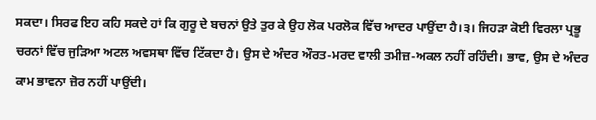ਸਕਦਾ। ਸਿਰਫ ਇਹ ਕਹਿ ਸਕਦੇ ਹਾਂ ਕਿ ਗੁਰੂ ਦੇ ਬਚਨਾਂ ਉਤੇ ਤੁਰ ਕੇ ਉਹ ਲੋਕ ਪਰਲੋਕ ਵਿੱਚ ਆਦਰ ਪਾਉਂਦਾ ਹੈ।੩। ਜਿਹੜਾ ਕੋਈ ਵਿਰਲਾ ਪ੍ਰਭੂ ਚਰਨਾਂ ਵਿੱਚ ਜੁੜਿਆ ਅਟਲ ਅਵਸਥਾ ਵਿੱਚ ਟਿੱਕਦਾ ਹੈ। ਉਸ ਦੇ ਅੰਦਰ ਔਰਤ-ਮਰਦ ਵਾਲੀ ਤਮੀਜ਼-ਅਕਲ ਨਹੀਂ ਰਹਿੰਦੀ। ਭਾਵ, ਉਸ ਦੇ ਅੰਦਰ ਕਾਮ ਭਾਵਨਾ ਜ਼ੋਰ ਨਹੀਂ ਪਾਉਂਦੀ।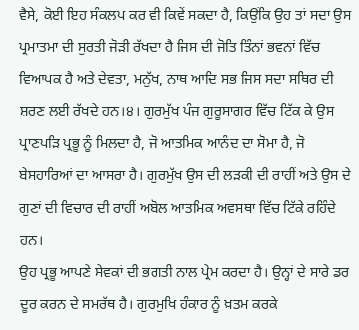ਵੈਸੇ, ਕੋਈ ਇਹ ਸੰਕਲਪ ਕਰ ਵੀ ਕਿਵੇਂ ਸਕਦਾ ਹੈ, ਕਿਉਂਕਿ ਉਹ ਤਾਂ ਸਦਾ ਉਸ ਪ੍ਰਮਾਤਮਾ ਦੀ ਸੁਰਤੀ ਜੋੜੀ ਰੱਖਦਾ ਹੈ ਜਿਸ ਦੀ ਜੋਤਿ ਤਿੰਨਾਂ ਭਵਨਾਂ ਵਿੱਚ ਵਿਆਪਕ ਹੈ ਅਤੇ ਦੇਵਤਾ, ਮਨੁੱਖ, ਨਾਥ ਆਦਿ ਸਭ ਜਿਸ ਸਦਾ ਸਥਿਰ ਦੀ ਸ਼ਰਣ ਲਈ ਰੱਖਦੇ ਹਨ।੪। ਗੁਰਮੁੱਖ ਪੰਜ ਗੁਰੂਸਾਗਰ ਵਿੱਚ ਟਿੱਕ ਕੇ ਉਸ ਪ੍ਰਾਣਪੜਿ ਪ੍ਰਭੂ ਨੂੰ ਮਿਲਦਾ ਹੈ, ਜੋ ਆਤਮਿਕ ਆਨੰਦ ਦਾ ਸੋਮਾ ਹੈ, ਜੋ ਬੇਸਹਾਰਿਆਂ ਦਾ ਆਸਰਾ ਹੈ। ਗੁਰਮੁੱਖ ਉਸ ਦੀ ਲੜਕੀ ਦੀ ਰਾਹੀਂ ਅਤੇ ਉਸ ਦੇ ਗੁਣਾਂ ਦੀ ਵਿਚਾਰ ਦੀ ਰਾਹੀਂ ਅਬੋਲ ਆਤਮਿਕ ਅਵਸਥਾ ਵਿੱਚ ਟਿੱਕੇ ਰਹਿੰਦੇ ਹਨ।
ਉਹ ਪ੍ਰਭੂ ਆਪਣੇ ਸੇਵਕਾਂ ਦੀ ਭਗਤੀ ਨਾਲ ਪ੍ਰੇਮ ਕਰਦਾ ਹੈ। ਉਨ੍ਹਾਂ ਦੇ ਸਾਰੇ ਡਰ ਦੂਰ ਕਰਨ ਦੇ ਸਮਰੱਥ ਹੈ। ਗੁਰਮੁਖਿ ਹੰਕਾਰ ਨੂੰ ਖ਼ਤਮ ਕਰਕੇ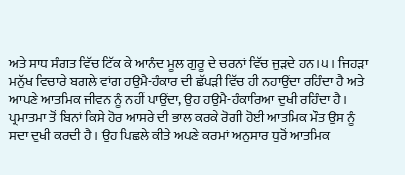ਅਤੇ ਸਾਧ ਸੰਗਤ ਵਿੱਚ ਟਿੱਕ ਕੇ ਆਨੰਦ ਮੂਲ ਗੁਰੂ ਦੇ ਚਰਨਾਂ ਵਿੱਚ ਜੁੜਦੇ ਹਨ।੫। ਜਿਹੜਾ ਮਨੁੱਖ ਵਿਚਾਰੇ ਬਗਲੇ ਵਾਂਗ ਹਉਮੈ-ਹੰਕਾਰ ਦੀ ਛੱਪੜੀ ਵਿੱਚ ਹੀ ਨਹਾਉਂਦਾ ਰਹਿੰਦਾ ਹੈ ਅਤੇ ਆਪਣੇ ਆਤਮਿਕ ਜੀਵਨ ਨੂੰ ਨਹੀਂ ਪਾਉਂਦਾ, ਉਹ ਹਉਮੈ-ਹੰਕਾਰਿਆ ਦੁਖੀ ਰਹਿੰਦਾ ਹੈ। ਪ੍ਰਮਾਤਮਾ ਤੋਂ ਬਿਨਾਂ ਕਿਸੇ ਹੋਰ ਆਸਰੇ ਦੀ ਭਾਲ ਕਰਕੇ ਰੋਗੀ ਹੋਈ ਆਤਮਿਕ ਮੌਤ ਉਸ ਨੂੰ ਸਦਾ ਦੁਖੀ ਕਰਦੀ ਹੈ। ਉਹ ਪਿਛਲੇ ਕੀਤੇ ਅਪਣੇ ਕਰਮਾਂ ਅਨੁਸਾਰ ਧੁਰੋਂ ਆਤਮਿਕ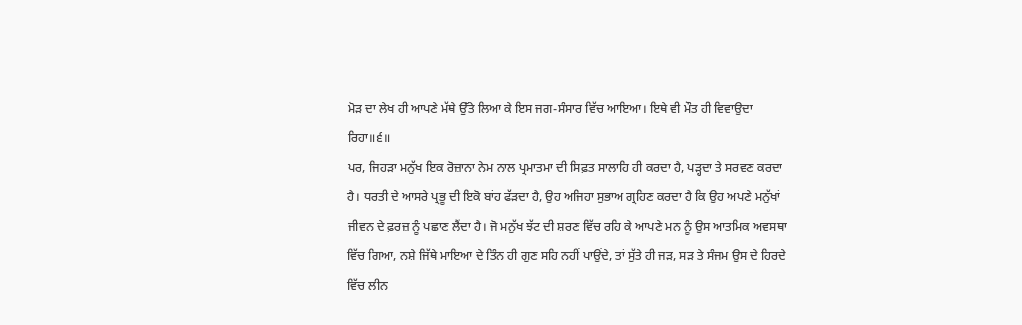ਮੋੜ ਦਾ ਲੇਖ ਹੀ ਆਪਣੇ ਮੱਥੇ ਉੱਤੇ ਲਿਆ ਕੇ ਇਸ ਜਗ-ਸੰਸਾਰ ਵਿੱਚ ਆਇਆ। ਇਥੇ ਵੀ ਮੌਤ ਹੀ ਵਿਵਾਉਦਾ ਰਿਹਾ॥੬॥
ਪਰ, ਜਿਹੜਾ ਮਨੁੱਖ ਇਕ ਰੋਜ਼ਾਨਾ ਨੇਮ ਨਾਲ ਪ੍ਰਮਾਤਮਾ ਦੀ ਸਿਫ਼ਤ ਸਾਲਾਹਿ ਹੀ ਕਰਦਾ ਹੈ, ਪੜ੍ਹਦਾ ਤੇ ਸਰਵਣ ਕਰਦਾ ਹੈ। ਧਰਤੀ ਦੇ ਆਸਰੇ ਪ੍ਰਭੂ ਦੀ ਇਕੋ ਬਾਂਹ ਫੱੜਦਾ ਹੈ, ਉਹ ਅਜਿਹਾ ਸੁਭਾਅ ਗ੍ਰਹਿਣ ਕਰਦਾ ਹੈ ਕਿ ਉਹ ਅਪਣੇ ਮਨੁੱਖਾਂ ਜੀਵਨ ਦੇ ਫ਼ਰਜ਼ ਨੂੰ ਪਛਾਣ ਲੈਂਦਾ ਹੈ। ਜੋ ਮਨੁੱਖ ਝੱਟ ਦੀ ਸ਼ਰਣ ਵਿੱਚ ਰਹਿ ਕੇ ਆਪਣੇ ਮਨ ਨੂੰ ਉਸ ਆਤਮਿਕ ਅਵਸਥਾ ਵਿੱਚ ਗਿਆ, ਨਸ਼ੇ ਜਿੱਥੇ ਮਾਇਆ ਦੇ ਤਿੰਨ ਹੀ ਗੁਣ ਸਹਿ ਨਹੀਂ ਪਾਉਂਦੇ, ਤਾਂ ਸੁੱਤੇ ਹੀ ਜੜ, ਸੜ ਤੇ ਸੰਜਮ ਉਸ ਦੇ ਹਿਰਦੇ ਵਿੱਚ ਲੀਨ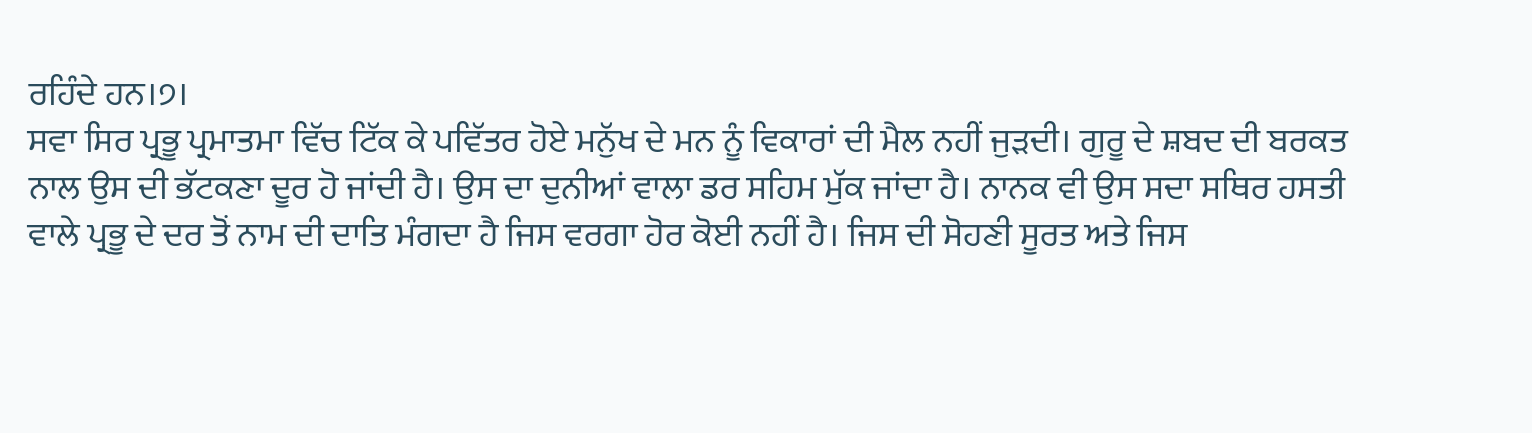ਰਹਿੰਦੇ ਹਨ।੭।
ਸਵਾ ਸਿਰ ਪ੍ਰਭੂ ਪ੍ਰਮਾਤਮਾ ਵਿੱਚ ਟਿੱਕ ਕੇ ਪਵਿੱਤਰ ਹੋਏ ਮਨੁੱਖ ਦੇ ਮਨ ਨੂੰ ਵਿਕਾਰਾਂ ਦੀ ਮੈਲ ਨਹੀਂ ਜੁੜਦੀ। ਗੁਰੂ ਦੇ ਸ਼ਬਦ ਦੀ ਬਰਕਤ ਨਾਲ ਉਸ ਦੀ ਭੱਟਕਣਾ ਦੂਰ ਹੋ ਜਾਂਦੀ ਹੈ। ਉਸ ਦਾ ਦੁਨੀਆਂ ਵਾਲਾ ਡਰ ਸਹਿਮ ਮੁੱਕ ਜਾਂਦਾ ਹੈ। ਨਾਨਕ ਵੀ ਉਸ ਸਦਾ ਸਥਿਰ ਹਸਤੀ ਵਾਲੇ ਪ੍ਰਭੂ ਦੇ ਦਰ ਤੋਂ ਨਾਮ ਦੀ ਦਾਤਿ ਮੰਗਦਾ ਹੈ ਜਿਸ ਵਰਗਾ ਹੋਰ ਕੋਈ ਨਹੀਂ ਹੈ। ਜਿਸ ਦੀ ਸੋਹਣੀ ਸੂਰਤ ਅਤੇ ਜਿਸ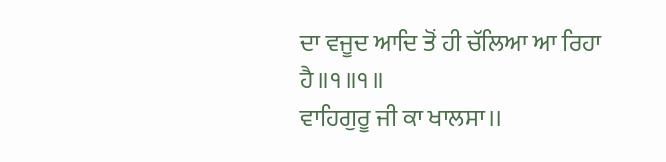ਦਾ ਵਜੂਦ ਆਦਿ ਤੋਂ ਹੀ ਚੱਲਿਆ ਆ ਰਿਹਾ ਹੈ॥੧॥੧॥
ਵਾਹਿਗੁਰੂ ਜੀ ਕਾ ਖਾਲਸਾ।।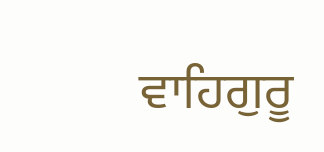ਵਾਹਿਗੁਰੂ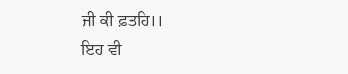ਜੀ ਕੀ ਫ਼ਤਹਿ।।
ਇਹ ਵੀ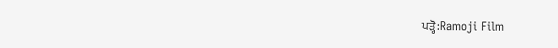ਪੜ੍ਹੋ:Ramoji Film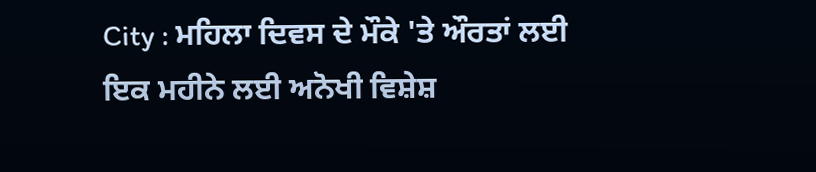City : ਮਹਿਲਾ ਦਿਵਸ ਦੇ ਮੌਕੇ 'ਤੇ ਔਰਤਾਂ ਲਈ ਇਕ ਮਹੀਨੇ ਲਈ ਅਨੋਖੀ ਵਿਸ਼ੇਸ਼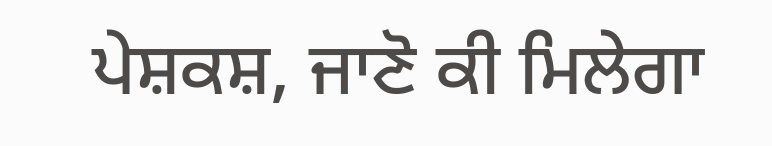ਪੇਸ਼ਕਸ਼, ਜਾਣੋ ਕੀ ਮਿਲੇਗਾ